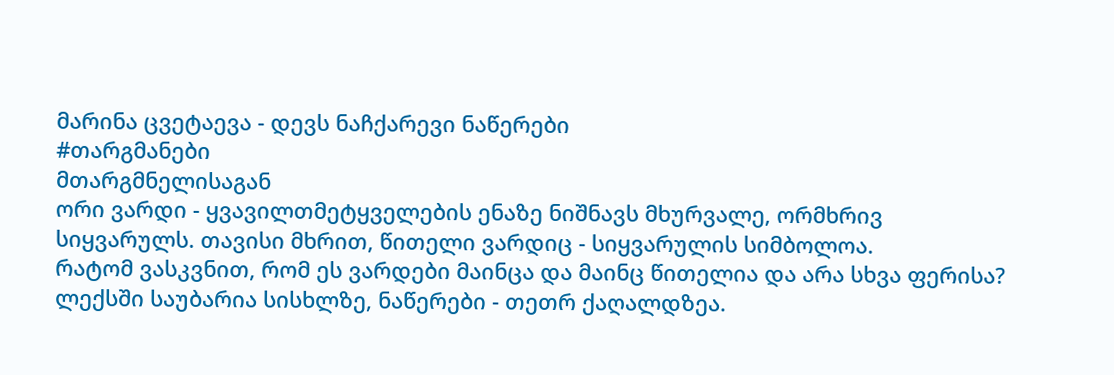მარინა ცვეტაევა - დევს ნაჩქარევი ნაწერები
#თარგმანები
მთარგმნელისაგან
ორი ვარდი - ყვავილთმეტყველების ენაზე ნიშნავს მხურვალე, ორმხრივ სიყვარულს. თავისი მხრით, წითელი ვარდიც - სიყვარულის სიმბოლოა.
რატომ ვასკვნით, რომ ეს ვარდები მაინცა და მაინც წითელია და არა სხვა ფერისა?
ლექსში საუბარია სისხლზე, ნაწერები - თეთრ ქაღალდზეა.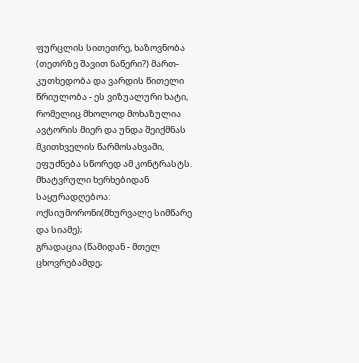ფურცლის სითეთრე, ხაზოვნობა (თეთრზე შავით ნაწერი?) მართ-კუთხედობა და ვარდის წითელი წრიულობა - ეს ვიზუალური ხატი, რომელიც მხოლოდ მოხაზულია ავტორის მიერ და უნდა შეიქმნას მკითხველის წარმოსახვაში, ეფუძნება სწორედ ამ კონტრასტს.
მხატვრული ხერხებიდან საყურადღებოა: ოქსიუმორონი(მხურვალე სიმწარე და სიამე);
გრადაცია (წამიდან - მთელ ცხოვრებამდე;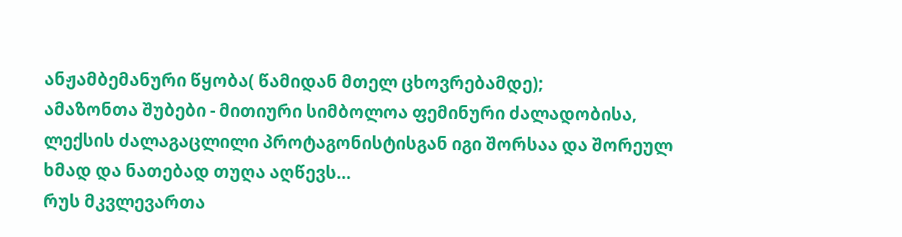ანჟამბემანური წყობა( წამიდან მთელ ცხოვრებამდე);
ამაზონთა შუბები - მითიური სიმბოლოა ფემინური ძალადობისა, ლექსის ძალაგაცლილი პროტაგონისტისგან იგი შორსაა და შორეულ ხმად და ნათებად თუღა აღწევს…
რუს მკვლევართა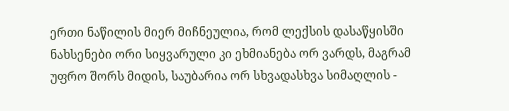ერთი ნაწილის მიერ მიჩნეულია, რომ ლექსის დასაწყისში ნახსენები ორი სიყვარული კი ეხმიანება ორ ვარდს, მაგრამ უფრო შორს მიდის, საუბარია ორ სხვადასხვა სიმაღლის -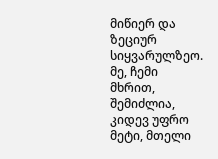მიწიერ და ზეციურ სიყვარულზეო.
მე, ჩემი მხრით, შემიძლია, კიდევ უფრო მეტი, მთელი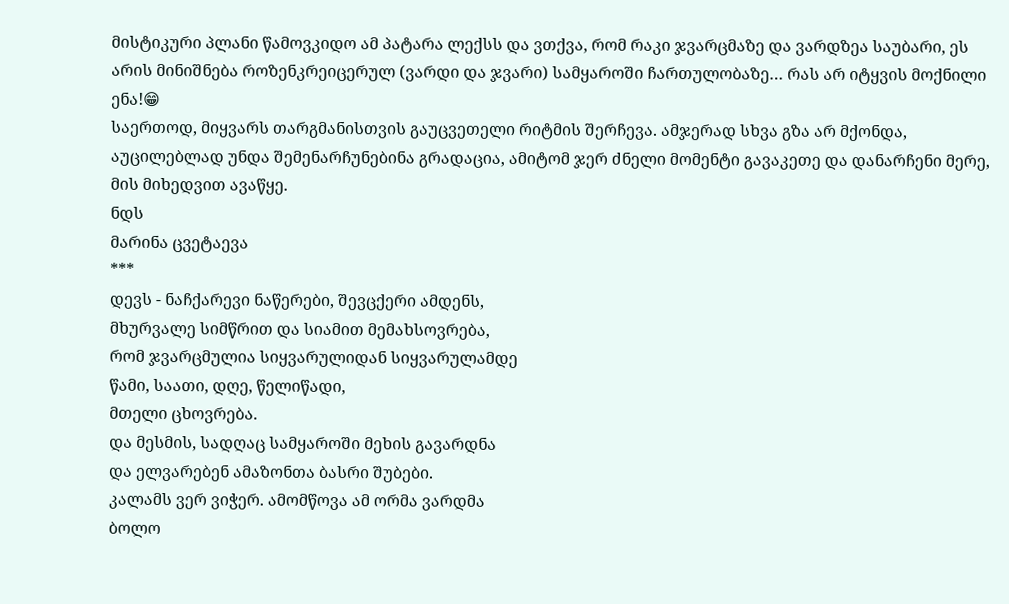მისტიკური პლანი წამოვკიდო ამ პატარა ლექსს და ვთქვა, რომ რაკი ჯვარცმაზე და ვარდზეა საუბარი, ეს არის მინიშნება როზენკრეიცერულ (ვარდი და ჯვარი) სამყაროში ჩართულობაზე… რას არ იტყვის მოქნილი ენა!😁
საერთოდ, მიყვარს თარგმანისთვის გაუცვეთელი რიტმის შერჩევა. ამჯერად სხვა გზა არ მქონდა, აუცილებლად უნდა შემენარჩუნებინა გრადაცია, ამიტომ ჯერ ძნელი მომენტი გავაკეთე და დანარჩენი მერე, მის მიხედვით ავაწყე.
ნდს
მარინა ცვეტაევა
***
დევს - ნაჩქარევი ნაწერები, შევცქერი ამდენს,
მხურვალე სიმწრით და სიამით მემახსოვრება,
რომ ჯვარცმულია სიყვარულიდან სიყვარულამდე
წამი, საათი, დღე, წელიწადი,
მთელი ცხოვრება.
და მესმის, სადღაც სამყაროში მეხის გავარდნა
და ელვარებენ ამაზონთა ბასრი შუბები.
კალამს ვერ ვიჭერ. ამომწოვა ამ ორმა ვარდმა
ბოლო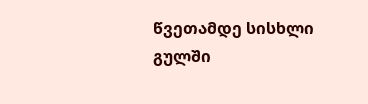წვეთამდე სისხლი გულში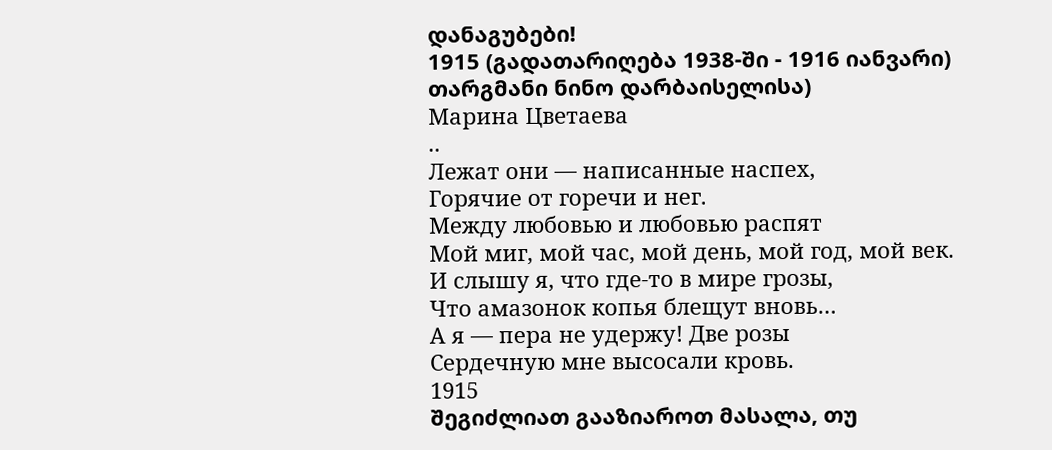დანაგუბები!
1915 (გადათარიღება 1938-ში - 1916 იანვარი)
თარგმანი ნინო დარბაისელისა)
Марина Цветаева
..
Лежат они — написанные наспех,
Горячие от горечи и нег.
Между любовью и любовью распят
Мой миг, мой час, мой день, мой год, мой век.
И слышу я, что где-то в мире грозы,
Что амазонок копья блещут вновь…
А я — пера не удержу! Две розы
Сердечную мне высосали кровь.
1915
შეგიძლიათ გააზიაროთ მასალა, თუ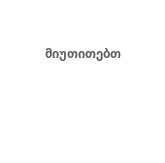მიუთითებთ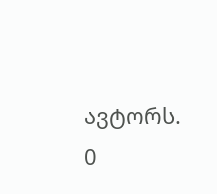ავტორს.
0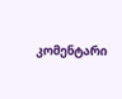კომენტარი